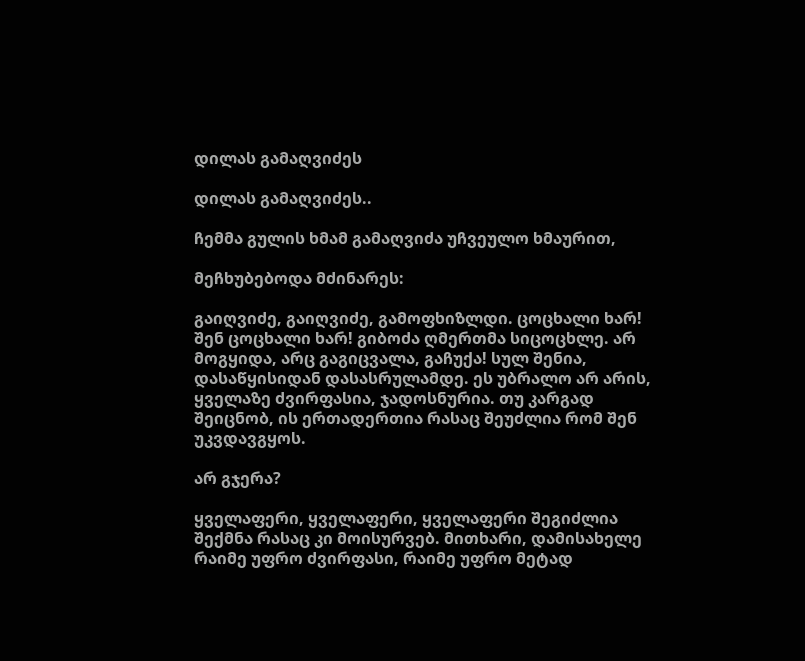დილას გამაღვიძეს

დილას გამაღვიძეს..

ჩემმა გულის ხმამ გამაღვიძა უჩვეულო ხმაურით,

მეჩხუბებოდა მძინარეს:

გაიღვიძე, გაიღვიძე, გამოფხიზლდი. ცოცხალი ხარ! შენ ცოცხალი ხარ! გიბოძა ღმერთმა სიცოცხლე. არ მოგყიდა, არც გაგიცვალა, გაჩუქა! სულ შენია, დასაწყისიდან დასასრულამდე. ეს უბრალო არ არის, ყველაზე ძვირფასია, ჯადოსნურია. თუ კარგად შეიცნობ, ის ერთადერთია რასაც შეუძლია რომ შენ უკვდავგყოს.

არ გჯერა?

ყველაფერი, ყველაფერი, ყველაფერი შეგიძლია შექმნა რასაც კი მოისურვებ. მითხარი, დამისახელე რაიმე უფრო ძვირფასი, რაიმე უფრო მეტად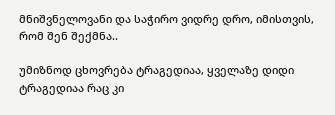მნიშვნელოვანი და საჭირო ვიდრე დრო, იმისთვის, რომ შენ შექმნა..

უმიზნოდ ცხოვრება ტრაგედიაა, ყველაზე დიდი ტრაგედიაა რაც კი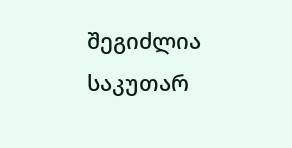შეგიძლია საკუთარ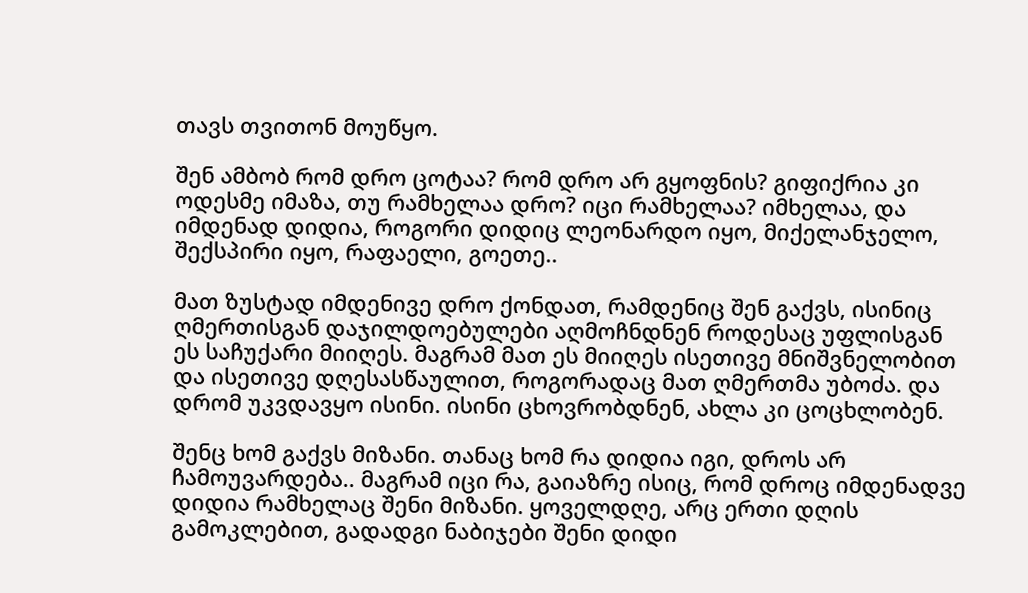თავს თვითონ მოუწყო.

შენ ამბობ რომ დრო ცოტაა? რომ დრო არ გყოფნის? გიფიქრია კი ოდესმე იმაზა, თუ რამხელაა დრო? იცი რამხელაა? იმხელაა, და იმდენად დიდია, როგორი დიდიც ლეონარდო იყო, მიქელანჯელო, შექსპირი იყო, რაფაელი, გოეთე..

მათ ზუსტად იმდენივე დრო ქონდათ, რამდენიც შენ გაქვს, ისინიც ღმერთისგან დაჯილდოებულები აღმოჩნდნენ როდესაც უფლისგან ეს საჩუქარი მიიღეს. მაგრამ მათ ეს მიიღეს ისეთივე მნიშვნელობით და ისეთივე დღესასწაულით, როგორადაც მათ ღმერთმა უბოძა. და დრომ უკვდავყო ისინი. ისინი ცხოვრობდნენ, ახლა კი ცოცხლობენ.

შენც ხომ გაქვს მიზანი. თანაც ხომ რა დიდია იგი, დროს არ ჩამოუვარდება.. მაგრამ იცი რა, გაიაზრე ისიც, რომ დროც იმდენადვე დიდია რამხელაც შენი მიზანი. ყოველდღე, არც ერთი დღის გამოკლებით, გადადგი ნაბიჯები შენი დიდი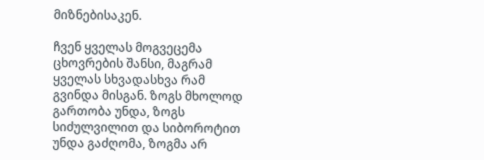მიზნებისაკენ.

ჩვენ ყველას მოგვეცემა ცხოვრების შანსი, მაგრამ ყველას სხვადასხვა რამ გვინდა მისგან. ზოგს მხოლოდ გართობა უნდა, ზოგს სიძულვილით და სიბოროტით უნდა გაძღომა, ზოგმა არ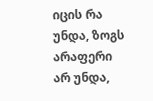იცის რა უნდა, ზოგს არაფერი არ უნდა,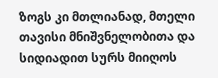ზოგს კი მთლიანად, მთელი თავისი მნიშვნელობითა და სიდიადით სურს მიიღოს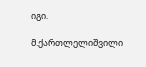იგი.

მ.ქართლელიშვილი